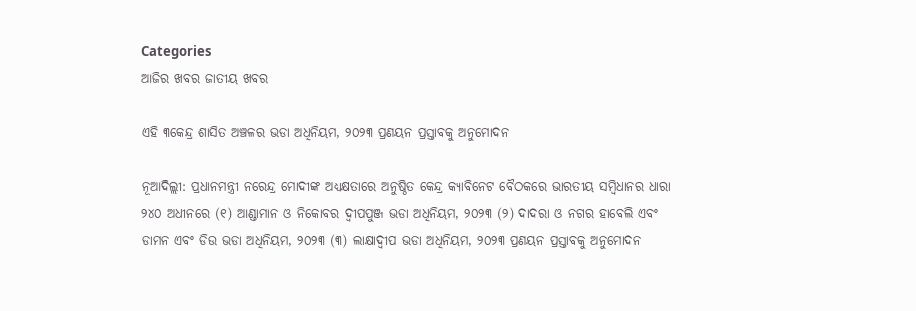Categories
ଆଜିର ଖବର ଜାତୀୟ ଖବର

ଏହି ୩କେନ୍ଦ୍ର ଶାସିତ ଅଞ୍ଚଳର ଭଡା ଅଧିନିୟମ, ୨୦୨୩ ପ୍ରଣୟନ ପ୍ରସ୍ତାବକୁ ଅନୁମୋଦନ

ନୂଆଦିଲ୍ଲୀ: ପ୍ରଧାନମନ୍ତ୍ରୀ ନରେନ୍ଦ୍ର ମୋଦୀଙ୍କ ଅଧ୍ୟକ୍ଷତାରେ ଅନୁଷ୍ଠିତ କେନ୍ଦ୍ର କ୍ୟାବିନେଟ ବୈଠକରେ ଭାରତୀୟ ସମ୍ବିଧାନର ଧାରା ୨୪୦ ଅଧୀନରେ (୧) ଆଣ୍ଡାମାନ ଓ ନିକୋବର ଦ୍ୱୀପପୁଞ୍ଜ ଭଡା ଅଧିନିୟମ, ୨୦୨୩ (୨) ଦାଦରା ଓ ନଗର ହାବେଲି ଏବଂ ଡାମନ ଏବଂ ଡିଉ ଭଡା ଅଧିନିୟମ, ୨୦୨୩ (୩) ଲାକ୍ଷାଦ୍ୱୀପ ଭଡା ଅଧିନିୟମ, ୨୦୨୩ ପ୍ରଣୟନ ପ୍ରସ୍ତାବକୁ ଅନୁମୋଦନ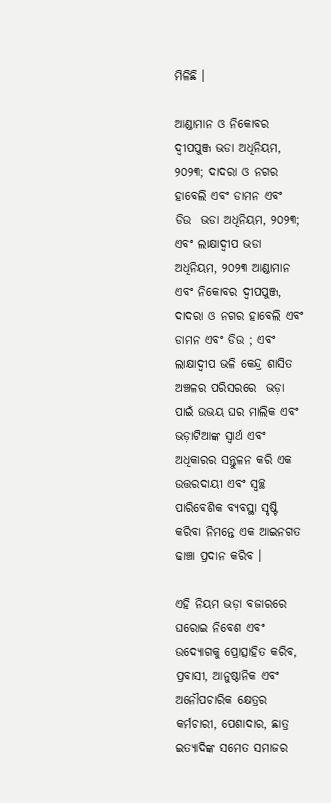ମିଳିଛି ।

ଆଣ୍ଡାମାନ ଓ ନିକୋବର ଦ୍ୱୀପପୁଞ୍ଜ ଭଡା ଅଧିନିୟମ, ୨୦୨୩; ଦାଦରା ଓ ନଗର ହାବେଲି ଏବଂ ଡାମନ ଏବଂ  ଡିଉ  ଭଡା ଅଧିନିୟମ, ୨୦୨୩; ଏବଂ ଲାକ୍ଷାଦ୍ୱୀପ ଭଡା ଅଧିନିୟମ, ୨୦୨୩ ଆଣ୍ଡାମାନ ଏବଂ ନିକୋବର ଦ୍ୱୀପପୁଞ୍ଜ, ଦାଦରା ଓ ନଗର ହାବେଲି ଏବଂ ଡାମନ ଏବଂ ଡିଉ ; ଏବଂ ଲାକ୍ଷାଦ୍ୱୀପ ଭଳି କେନ୍ଦ୍ର ଶାସିତ ଅଞ୍ଚଳର ପରିସରରେ  ଭଡ଼ା ପାଇଁ ଉଭୟ ଘର ମାଲିକ ଏବଂ ଭଡ଼ାଟିଆଙ୍କ ସ୍ୱାର୍ଥ ଏବଂ ଅଧିକାରର ସନ୍ତୁଳନ କରି ଏକ ଉତ୍ତରଦାୟୀ ଏବଂ ସ୍ୱଚ୍ଛ ପାରିବେଶିକ ବ୍ୟବସ୍ଥା ସୃଷ୍ଟି କରିବା ନିମନ୍ତେ ଏକ ଆଇନଗତ ଢାଞ୍ଚା ପ୍ରଦାନ କରିବ ।

ଏହି ନିୟମ ଭଡ଼ା ବଜାରରେ ଘରୋଇ ନିବେଶ ଏବଂ ଉଦ୍ୟୋଗକୁ ପ୍ରୋତ୍ସାହିତ କରିବ, ପ୍ରବାସୀ, ଆନୁଷ୍ଠାନିକ ଏବଂ ଅନୌପଚାରିକ କ୍ଷେତ୍ରର କର୍ମଚାରୀ, ପେଶାଦାର, ଛାତ୍ର ଇତ୍ୟାଦିଙ୍କ ସମେତ ସମାଜର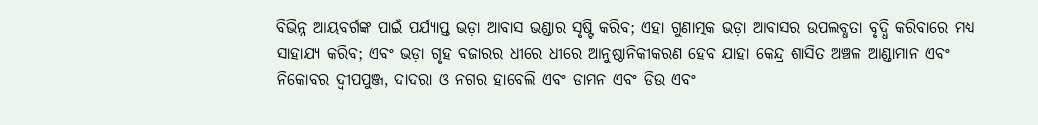ବିଭିନ୍ନ ଆୟବର୍ଗଙ୍କ ପାଇଁ ପର୍ଯ୍ୟାପ୍ତ ଭଡ଼ା ଆବାସ ଭଣ୍ଡାର ସୃଷ୍ଟି କରିବ; ଏହା ଗୁଣାତ୍ମକ ଭଡ଼ା ଆବାସର ଉପଲବ୍ଧତା ବୃଦ୍ଧି କରିବାରେ ମଧ୍ୟ ସାହାଯ୍ୟ କରିବ; ଏବଂ ଭଡ଼ା ଗୃହ ବଜାରର ଧୀରେ ଧୀରେ ଆନୁଷ୍ଠାନିକୀକରଣ ହେବ ଯାହା କେନ୍ଦ୍ର ଶାସିତ ଅଞ୍ଚଳ ଆଣ୍ଡାମାନ ଏବଂ ନିକୋବର ଦ୍ୱୀପପୁଞ୍ଜ, ଦାଦରା ଓ ନଗର ହାବେଲି ଏବଂ ଡାମନ ଏବଂ ଡିଉ ଏବଂ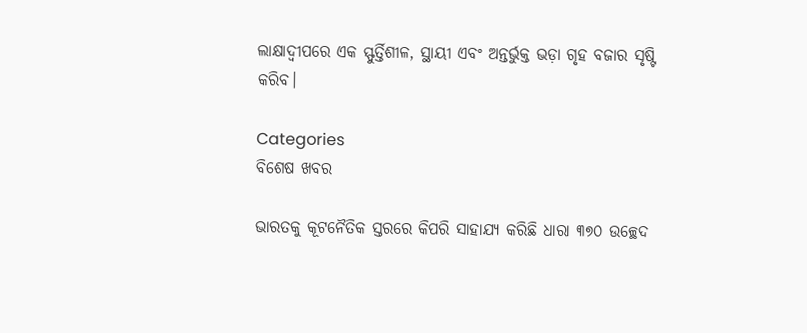ଲାକ୍ଷାଦ୍ୱୀପରେ ଏକ ସ୍ଫୁର୍ତ୍ତିଶୀଳ, ସ୍ଥାୟୀ ଏବଂ ଅନ୍ତର୍ଭୁକ୍ତ ଭଡ଼ା ଗୃହ ବଜାର ସୃଷ୍ଟି କରିବ।

Categories
ବିଶେଷ ଖବର

ଭାରତକୁ କୂଟନୈତିକ ସ୍ତରରେ କିପରି ସାହାଯ୍ୟ କରିଛି ଧାରା ୩୭୦ ଉଚ୍ଛେଦ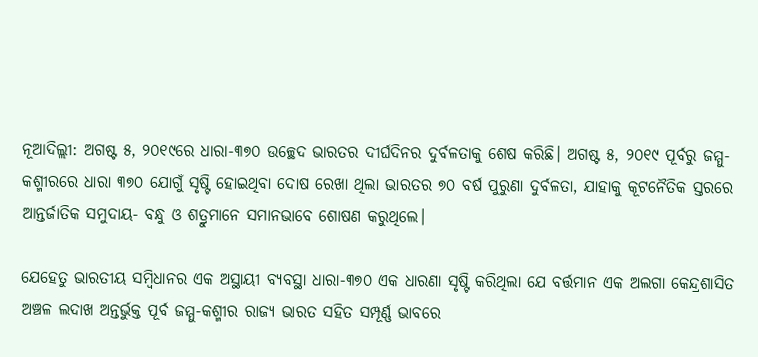ନୂଆଦିଲ୍ଲୀ: ଅଗଷ୍ଟ ୫, ୨୦୧୯ରେ ଧାରା-୩୭୦ ଉଚ୍ଛେଦ ଭାରତର ଦୀର୍ଘଦିନର ଦୁର୍ବଳତାକୁ ଶେଷ କରିଛି। ଅଗଷ୍ଟ ୫, ୨୦୧୯ ପୂର୍ବରୁ ଜମ୍ମୁ-କଶ୍ମୀରରେ ଧାରା ୩୭୦ ଯୋଗୁଁ ସୃଷ୍ଟି ହୋଇଥିବା ଦୋଷ ରେଖା ଥିଲା ଭାରତର ୭୦ ବର୍ଷ ପୁରୁଣା ଦୁର୍ବଳତା, ଯାହାକୁ କୂଟନୈତିକ ସ୍ତରରେ ଆନ୍ତର୍ଜାତିକ ସମୁଦାୟ- ବନ୍ଧୁ ଓ ଶତ୍ରୁମାନେ ସମାନଭାବେ ଶୋଷଣ କରୁଥିଲେ।

ଯେହେତୁ ଭାରତୀୟ ସମ୍ବିଧାନର ଏକ ଅସ୍ଥାୟୀ ବ୍ୟବସ୍ଥା ଧାରା-୩୭୦ ଏକ ଧାରଣା ସୃଷ୍ଟି କରିଥିଲା ଯେ ବର୍ତ୍ତମାନ ଏକ ଅଲଗା କେନ୍ଦ୍ରଶାସିତ ଅଞ୍ଚଳ ଲଦାଖ ଅନ୍ତର୍ଭୁକ୍ତ ପୂର୍ବ ଜମ୍ମୁ-କଶ୍ମୀର ରାଜ୍ୟ ଭାରତ ସହିତ ସମ୍ପୂର୍ଣ୍ଣ ଭାବରେ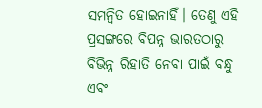ସମନ୍ୱିତ ହୋଇନାହିଁ। ତେଣୁ ଏହି ପ୍ରସଙ୍ଗରେ ବିପନ୍ନ ଭାରତଠାରୁ ବିଭିନ୍ନ ରିହାତି ନେବା ପାଇଁ ବନ୍ଧୁ ଏବଂ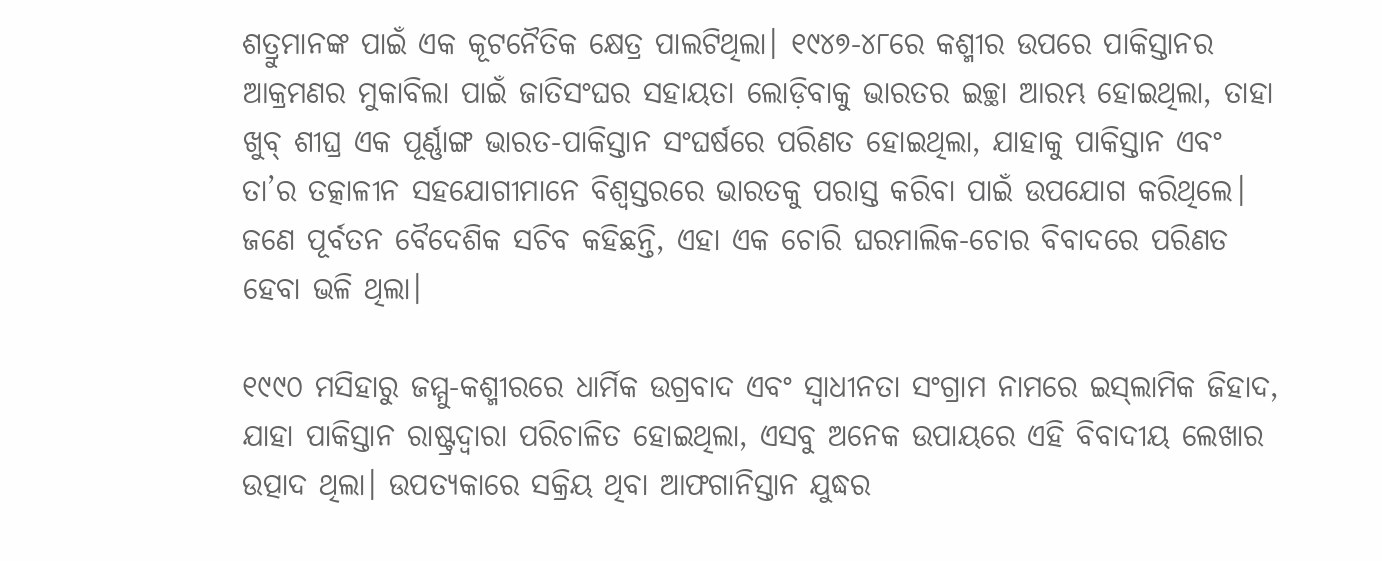ଶତ୍ରୁମାନଙ୍କ ପାଇଁ ଏକ କୂଟନୈତିକ କ୍ଷେତ୍ର ପାଲଟିଥିଲା। ୧୯୪୭-୪୮ରେ କଶ୍ମୀର ଉପରେ ପାକିସ୍ତାନର ଆକ୍ରମଣର ମୁକାବିଲା ପାଇଁ ଜାତିସଂଘର ସହାୟତା ଲୋଡ଼ିବାକୁ ଭାରତର ଇଚ୍ଛା ଆରମ୍ଭ ହୋଇଥିଲା, ତାହା ଖୁବ୍ ଶୀଘ୍ର ଏକ ପୂର୍ଣ୍ଣାଙ୍ଗ ଭାରତ-ପାକିସ୍ତାନ ସଂଘର୍ଷରେ ପରିଣତ ହୋଇଥିଲା, ଯାହାକୁ ପାକିସ୍ତାନ ଏବଂ ତା’ର ତତ୍କାଳୀନ ସହଯୋଗୀମାନେ ବିଶ୍ୱସ୍ତରରେ ଭାରତକୁ ପରାସ୍ତ କରିବା ପାଇଁ ଉପଯୋଗ କରିଥିଲେ। ଜଣେ ପୂର୍ବତନ ବୈଦେଶିକ ସଚିବ କହିଛନ୍ତି, ଏହା ଏକ ଚୋରି ଘରମାଲିକ-ଚୋର ବିବାଦରେ ପରିଣତ ହେବା ଭଳି ଥିଲା।

୧୯୯୦ ମସିହାରୁ ଜମ୍ମୁ-କଶ୍ମୀରରେ ଧାର୍ମିକ ଉଗ୍ରବାଦ ଏବଂ ସ୍ୱାଧୀନତା ସଂଗ୍ରାମ ନାମରେ ଇସ୍‍ଲାମିକ ଜିହାଦ, ଯାହା ପାକିସ୍ତାନ ରାଷ୍ଟ୍ରଦ୍ୱାରା ପରିଚାଳିତ ହୋଇଥିଲା, ଏସବୁ ଅନେକ ଉପାୟରେ ଏହି ବିବାଦୀୟ ଲେଖାର ଉତ୍ପାଦ ଥିଲା। ଉପତ୍ୟକାରେ ସକ୍ରିୟ ଥିବା ଆଫଗାନିସ୍ତାନ ଯୁଦ୍ଧର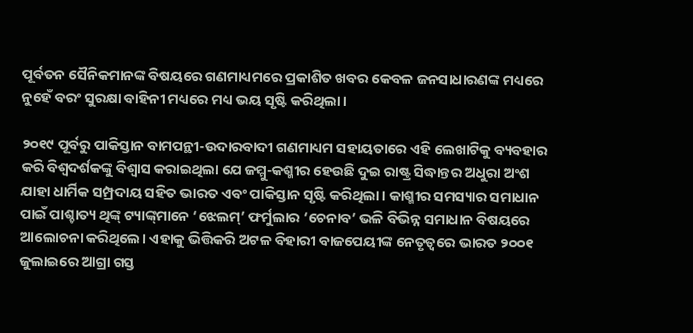ପୂର୍ବତନ ସୈନିକମାନଙ୍କ ବିଷୟରେ ଗଣମାଧ୍ୟମରେ ପ୍ରକାଶିତ ଖବର କେବଳ ଜନସାଧାରଣଙ୍କ ମଧ୍ୟରେ ନୁହେଁ ବରଂ ସୁରକ୍ଷା ବାହିନୀ ମଧ୍ୟରେ ମଧ୍ୟ ଭୟ ସୃଷ୍ଟି କରିଥିଲା।

୨୦୧୯ ପୂର୍ବରୁ ପାକିସ୍ତାନ ବାମପନ୍ଥୀ-ଉଦାରବାଦୀ ଗଣମାଧ୍ୟମ ସହାୟତାରେ ଏହି ଲେଖାଟିକୁ ବ୍ୟବହାର କରି ବିଶ୍ୱଦର୍ଶକଙ୍କୁ ବିଶ୍ୱାସ କରାଇଥିଲା ଯେ ଜମ୍ମୁ-କଶ୍ମୀର ହେଉଛି ଦୁଇ ରାଷ୍ଟ୍ର ସିଦ୍ଧାନ୍ତର ଅଧୁରା ଅଂଶ ଯାହା ଧାର୍ମିକ ସମ୍ପ୍ରଦାୟ ସହିତ ଭାରତ ଏବଂ ପାକିସ୍ତାନ ସୃଷ୍ଟି କରିଥିଲା। କାଶ୍ମୀର ସମସ୍ୟାର ସମାଧାନ ପାଇଁ ପାଶ୍ଚାତ୍ୟ ଥିଙ୍କ୍ ଟ୍ୟାଙ୍କ୍‍ମାନେ ‘ଝେଲମ୍’ ଫର୍ମୁଲାର ‘ଚେନାବ’ ଭଳି ବିଭିନ୍ନ ସମାଧାନ ବିଷୟରେ ଆଲୋଚନା କରିଥିଲେ। ଏହାକୁ ଭିତ୍ତିକରି ଅଟଳ ବିହାରୀ ବାଜପେୟୀଙ୍କ ନେତୃତ୍ୱରେ ଭାରତ ୨୦୦୧ ଜୁଲାଇରେ ଆଗ୍ରା ଗସ୍ତ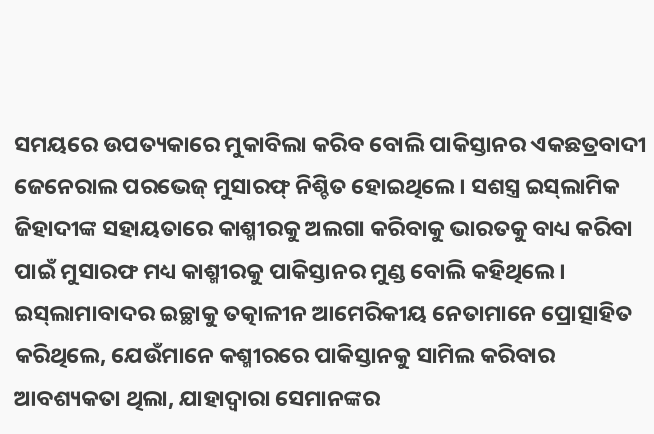ସମୟରେ ଉପତ୍ୟକାରେ ମୁକାବିଲା କରିବ ବୋଲି ପାକିସ୍ତାନର ଏକଛତ୍ରବାଦୀ ଜେନେରାଲ ପରଭେଜ୍ ମୁସାରଫ୍ ନିଶ୍ଚିତ ହୋଇଥିଲେ। ସଶସ୍ତ୍ର ଇସ୍‍ଲାମିକ ଜିହାଦୀଙ୍କ ସହାୟତାରେ କାଶ୍ମୀରକୁ ଅଲଗା କରିବାକୁ ଭାରତକୁ ବାଧ୍ୟ କରିବା ପାଇଁ ମୁସାରଫ ମଧ୍ୟ କାଶ୍ମୀରକୁ ପାକିସ୍ତାନର ମୁଣ୍ଡ ବୋଲି କହିଥିଲେ। ଇସ୍‍ଲାମାବାଦର ଇଚ୍ଛାକୁ ତତ୍କାଳୀନ ଆମେରିକୀୟ ନେତାମାନେ ପ୍ରୋତ୍ସାହିତ କରିଥିଲେ, ଯେଉଁମାନେ କଶ୍ମୀରରେ ପାକିସ୍ତାନକୁ ସାମିଲ କରିବାର ଆବଶ୍ୟକତା ଥିଲା, ଯାହାଦ୍ୱାରା ସେମାନଙ୍କର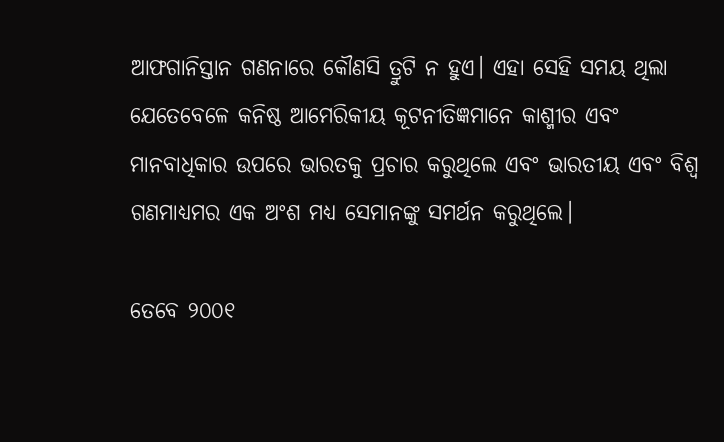ଆଫଗାନିସ୍ତାନ ଗଣନାରେ କୌଣସି ତ୍ରୁଟି ନ ହୁଏ। ଏହା ସେହି ସମୟ ଥିଲା ଯେତେବେଳେ କନିଷ୍ଠ ଆମେରିକୀୟ କୂଟନୀତିଜ୍ଞମାନେ କାଶ୍ମୀର ଏବଂ ମାନବାଧିକାର ଉପରେ ଭାରତକୁ ପ୍ରଚାର କରୁଥିଲେ ଏବଂ ଭାରତୀୟ ଏବଂ ବିଶ୍ୱ ଗଣମାଧ୍ୟମର ଏକ ଅଂଶ ମଧ୍ୟ ସେମାନଙ୍କୁ ସମର୍ଥନ କରୁଥିଲେ।

ତେବେ ୨୦୦୧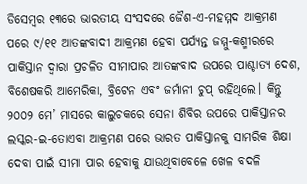ଡିସେମ୍ବର ୧୩ରେ ଭାରତୀୟ ସଂସଦରେ ଜୈଶ-ଏ-ମହମ୍ମଦ ଆକ୍ରମଣ ପରେ ୯/୧୧ ଆତଙ୍କବାଦୀ ଆକ୍ରମଣ ହେବା ପର୍ଯ୍ୟନ୍ତ ଜମ୍ମୁ-କଶ୍ମୀରରେ ପାକିସ୍ତାନ ଦ୍ୱାରା ପ୍ରଚଳିତ ସୀମାପାର ଆତଙ୍କବାଦ ଉପରେ ପାଶ୍ଚାତ୍ୟ ଦେଶ, ବିଶେଷକରି ଆମେରିକା, ବ୍ରିଟେନ ଏବଂ ଜର୍ମାନୀ ଚୁପ୍ ରହିଥିଲେ। କିନ୍ତୁ ୨୦୦୨ ମେ’ ମାସରେ କାଲୁଚକରେ ସେନା ଶିବିର ଉପରେ ପାକିସ୍ତାନର ଲସ୍କର-ଇ-ତୋଏବା ଆକ୍ରମଣ ପରେ ଭାରତ ପାକିସ୍ତାନକୁ ସାମରିକ ଶିକ୍ଷା ଦେବା ପାଇଁ ସୀମା ପାର ହେବାକୁ ଯାଉଥିବାବେଳେ ଖେଳ ବଦଳି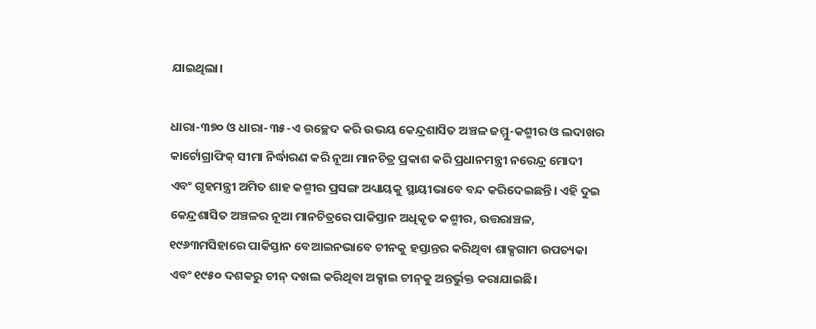ଯାଇଥିଲା।

ଧାରା-୩୭୦ ଓ ଧାରା-୩୫-ଏ ଉଚ୍ଛେଦ କରି ଉଭୟ କେନ୍ଦ୍ରଶାସିତ ଅଞ୍ଚଳ ଜମ୍ମୁ-କଶ୍ମୀର ଓ ଲଦାଖର କାର୍ଟୋଗ୍ରାଫିକ୍ ସୀମା ନିର୍ଦ୍ଧାରଣ କରି ନୂଆ ମାନଚିତ୍ର ପ୍ରକାଶ କରି ପ୍ରଧାନମନ୍ତ୍ରୀ ନରେନ୍ଦ୍ର ମୋଦୀ ଏବଂ ଗୃହମନ୍ତ୍ରୀ ଅମିତ ଶାହ କଶ୍ମୀର ପ୍ରସଙ୍ଗ ଅଧ୍ୟାୟକୁ ସ୍ଥାୟୀଭାବେ ବନ୍ଦ କରିଦେଇଛନ୍ତି। ଏହି ଦୁଇ କେନ୍ଦ୍ରଶାସିତ ଅଞ୍ଚଳର ନୂଆ ମାନଚିତ୍ରରେ ପାକିସ୍ତାନ ଅଧିକୃତ କଶ୍ମୀର, ଉତ୍ତରାଞ୍ଚଳ, ୧୯୬୩ମସିହାରେ ପାକିସ୍ତାନ ବେଆଇନଭାବେ ଚୀନକୁ ହସ୍ତାନ୍ତର କରିଥିବା ଶାକ୍ସଗାମ ଉପତ୍ୟକା ଏବଂ ୧୯୫୦ ଦଶକରୁ ଚୀନ୍ ଦଖଲ କରିଥିବା ଅକ୍ସାଇ ଚୀନ୍‍କୁ ଅନ୍ତର୍ଭୁକ୍ତ କରାଯାଇଛି।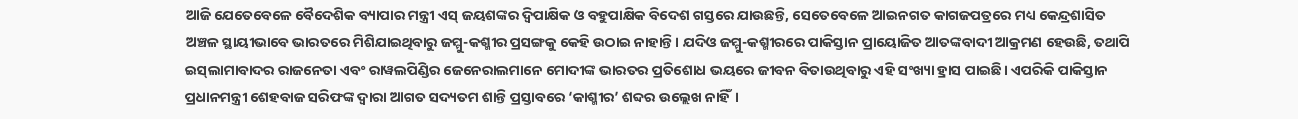ଆଜି ଯେତେବେଳେ ବୈଦେଶିକ ବ୍ୟାପାର ମନ୍ତ୍ରୀ ଏସ୍ ଜୟଶଙ୍କର ଦ୍ୱିପାକ୍ଷିକ ଓ ବହୁପାକ୍ଷିକ ବିଦେଶ ଗସ୍ତରେ ଯାଉଛନ୍ତି, ସେତେବେଳେ ଆଇନଗତ କାଗଜପତ୍ରରେ ମଧ୍ୟ କେନ୍ଦ୍ରଶାସିତ ଅଞ୍ଚଳ ସ୍ଥାୟୀଭାବେ ଭାରତରେ ମିଶିଯାଇଥିବାରୁ ଜମ୍ମୁ-କଶ୍ମୀର ପ୍ରସଙ୍ଗକୁ କେହି ଉଠାଇ ନାହାନ୍ତି। ଯଦିଓ ଜମ୍ମୁ-କଶ୍ମୀରରେ ପାକିସ୍ତାନ ପ୍ରାୟୋଜିତ ଆତଙ୍କବାଦୀ ଆକ୍ରମଣ ହେଉଛି, ତଥାପି ଇସ୍‍ଲାମାବାଦର ରାଜନେତା ଏବଂ ରାୱଲପିଣ୍ଡିର ଜେନେରାଲମାନେ ମୋଦୀଙ୍କ ଭାରତର ପ୍ରତିଶୋଧ ଭୟରେ ଜୀବନ ବିତାଉଥିବାରୁ ଏହି ସଂଖ୍ୟା ହ୍ରାସ ପାଇଛି। ଏପରିକି ପାକିସ୍ତାନ ପ୍ରଧାନମନ୍ତ୍ରୀ ଶେହବାଜ ସରିଫଙ୍କ ଦ୍ୱାରା ଆଗତ ସଦ୍ୟତମ ଶାନ୍ତି ପ୍ରସ୍ତାବରେ ‘କାଶ୍ମୀର’ ଶବ୍ଦର ଉଲ୍ଲେଖ ନାହିଁ।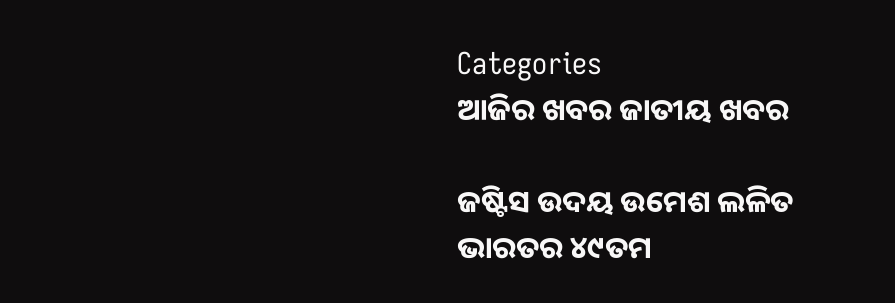Categories
ଆଜିର ଖବର ଜାତୀୟ ଖବର

ଜଷ୍ଟିସ ଉଦୟ ଉମେଶ ଲଳିତ ଭାରତର ୪୯ତମ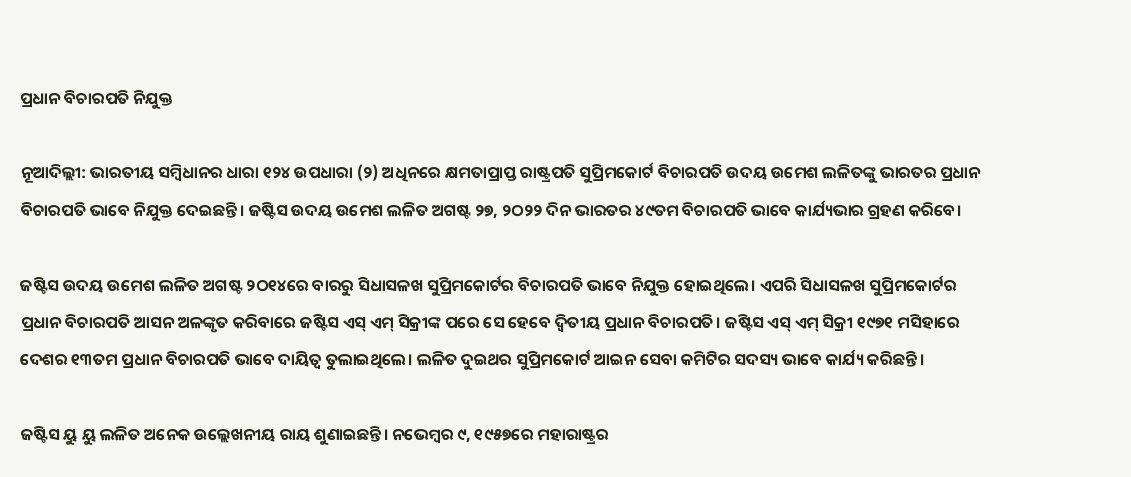ପ୍ରଧାନ ବିଚାରପତି ନିଯୁକ୍ତ

ନୂଆଦିଲ୍ଲୀ: ଭାରତୀୟ ସମ୍ବିଧାନର ଧାରା ୧୨୪ ଉପଧାରା (୨) ଅଧିନରେ କ୍ଷମତାପ୍ରାପ୍ତ ରାଷ୍ଟ୍ରପତି ସୁପ୍ରିମକୋର୍ଟ ବିଚାରପତି ଉଦୟ ଉମେଶ ଲଳିତଙ୍କୁ ଭାରତର ପ୍ରଧାନ ବିଚାରପତି ଭାବେ ନିଯୁକ୍ତ ଦେଇଛନ୍ତି। ଜଷ୍ଟିସ ଉଦୟ ଉମେଶ ଲଳିତ ଅଗଷ୍ଟ ୨୭, ୨ଠ୨୨ ଦିନ ଭାରତର ୪୯ତମ ବିଚାରପତି ଭାବେ କାର୍ଯ୍ୟଭାର ଗ୍ରହଣ କରିବେ।

ଜଷ୍ଟିସ ଉଦୟ ଉମେଶ ଲଳିତ ଅଗଷ୍ଟ ୨ଠ୧୪ରେ ବାରରୁ ସିଧାସଳଖ ସୁପ୍ରିମକୋର୍ଟର ବିଚାରପତି ଭାବେ ନିଯୁକ୍ତ ହୋଇଥିଲେ। ଏପରି ସିଧାସଳଖ ସୁପ୍ରିମକୋର୍ଟର ପ୍ରଧାନ ବିଚାରପତି ଆସନ ଅଳଙ୍କୃତ କରିବାରେ ଜଷ୍ଟିସ ଏସ୍ ଏମ୍ ସିକ୍ରୀଙ୍କ ପରେ ସେ ହେବେ ଦ୍ୱିତୀୟ ପ୍ରଧାନ ବିଚାରପତି। ଜଷ୍ଟିସ ଏସ୍ ଏମ୍ ସିକ୍ରୀ ୧୯୭୧ ମସିହାରେ ଦେଶର ୧୩ତମ ପ୍ରଧାନ ବିଚାରପତି ଭାବେ ଦାୟିତ୍ୱ ତୁଲାଇଥିଲେ। ଲଳିତ ଦୁଇଥର ସୁପ୍ରିମକୋର୍ଟ ଆଇନ ସେବା କମିଟିର ସଦସ୍ୟ ଭାବେ କାର୍ଯ୍ୟ କରିଛନ୍ତି।

ଜଷ୍ଟିସ ୟୁ ୟୁ ଲଳିତ ଅନେକ ଉଲ୍ଲେଖନୀୟ ରାୟ ଶୁଣାଇଛନ୍ତି। ନଭେମ୍ବର ୯, ୧୯୫୭ରେ ମହାରାଷ୍ଟ୍ରର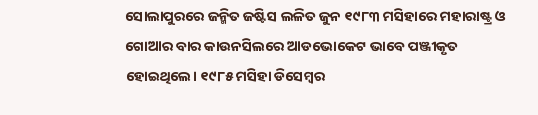ସୋଲାପୁରରେ ଜନ୍ମିତ ଜଷ୍ଟିସ ଲଳିତ ଜୁନ ୧୯୮୩ ମସିହାରେ ମହାରାଷ୍ଟ୍ର ଓ ଗୋଆର ବାର କାଉନସିଲରେ ଆଡଭୋକେଟ ଭାବେ ପଞ୍ଜୀକୃତ ହୋଇଥିଲେ। ୧୯୮୫ ମସିହା ଡିସେମ୍ବର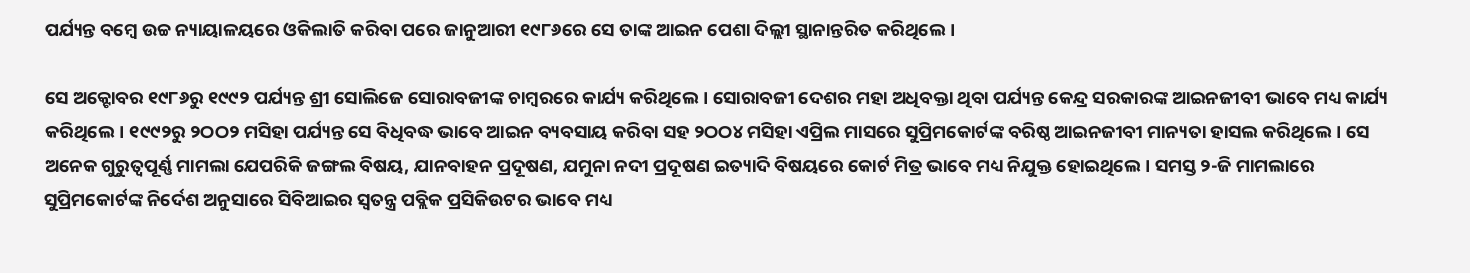ପର୍ଯ୍ୟନ୍ତ ବମ୍ବେ ଉଚ୍ଚ ନ୍ୟାୟାଳୟରେ ଓକିଲାତି କରିବା ପରେ ଜାନୁଆରୀ ୧୯୮୬ରେ ସେ ତାଙ୍କ ଆଇନ ପେଶା ଦିଲ୍ଲୀ ସ୍ଥାନାନ୍ତରିତ କରିଥିଲେ।

ସେ ଅକ୍ଟୋବର ୧୯୮୬ରୁ ୧୯୯୨ ପର୍ଯ୍ୟନ୍ତ ଶ୍ରୀ ସୋଲିଜେ ସୋରାବଜୀଙ୍କ ଚାମ୍ବରରେ କାର୍ଯ୍ୟ କରିଥିଲେ। ସୋରାବଜୀ ଦେଶର ମହା ଅଧିବକ୍ତା ଥିବା ପର୍ଯ୍ୟନ୍ତ କେନ୍ଦ୍ର ସରକାରଙ୍କ ଆଇନଜୀବୀ ଭାବେ ମଧ୍ୟ କାର୍ଯ୍ୟ କରିଥିଲେ। ୧୯୯୨ରୁ ୨ଠଠ୨ ମସିହା ପର୍ଯ୍ୟନ୍ତ ସେ ବିଧିବଦ୍ଧ ଭାବେ ଆଇନ ବ୍ୟବସାୟ କରିବା ସହ ୨ଠଠ୪ ମସିହା ଏପ୍ରିଲ ମାସରେ ସୁପ୍ରିମକୋର୍ଟଙ୍କ ବରିଷ୍ଠ ଆଇନଜୀବୀ ମାନ୍ୟତା ହାସଲ କରିଥିଲେ। ସେ ଅନେକ ଗୁରୁତ୍ୱପୂର୍ଣ୍ଣ ମାମଲା ଯେପରିକି ଜଙ୍ଗଲ ବିଷୟ, ଯାନବାହନ ପ୍ରଦୂଷଣ, ଯମୁନା ନଦୀ ପ୍ରଦୂଷଣ ଇତ୍ୟାଦି ବିଷୟରେ କୋର୍ଟ ମିତ୍ର ଭାବେ ମଧ୍ୟ ନିଯୁକ୍ତ ହୋଇଥିଲେ। ସମସ୍ତ ୨-ଜି ମାମଲାରେ ସୁପ୍ରିମକୋର୍ଟଙ୍କ ନିର୍ଦେଶ ଅନୁସାରେ ସିବିଆଇର ସ୍ୱତନ୍ତ୍ର ପବ୍ଲିକ ପ୍ରସିକିଉଟର ଭାବେ ମଧ୍ୟ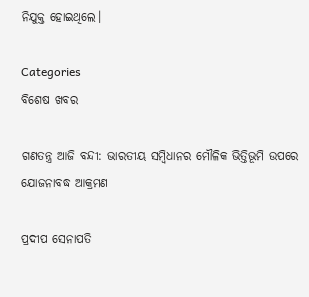ନିଯୁକ୍ତ ହୋଇଥିଲେ।

Categories
ବିଶେଷ ଖବର

ଗଣତନ୍ତ୍ର ଆଜି ବନ୍ଦୀ: ଭାରତୀୟ ସମ୍ବିଧାନର ମୌଳିକ ଭିତ୍ତିଭୂମି ଉପରେ ଯୋଜନାବଦ୍ଧ ଆକ୍ରମଣ

ପ୍ରଦୀପ ସେନାପତି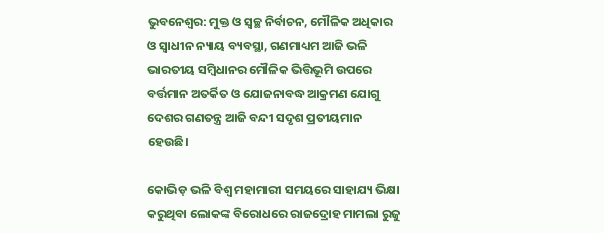ଭୁବନେଶ୍ବର: ମୁକ୍ତ ଓ ସ୍ୱଚ୍ଛ ନିର୍ବାଚନ, ମୌଳିକ ଅଧିକାର ଓ ସ୍ୱାଧୀନ ନ୍ୟାୟ ବ୍ୟବସ୍ଥା, ଗଣମାଧ୍ୟମ ଆଜି ଭଳି ଭାରତୀୟ ସମ୍ବିଧାନର ମୌଳିକ ଭିତ୍ତିଭୂମି ଉପରେ ବର୍ତ୍ତମାନ ଅତର୍କିତ ଓ ଯୋଜନାବଦ୍ଧ ଆକ୍ରମଣ ଯୋଗୁ ଦେଶର ଗଣତନ୍ତ୍ର ଆଜି ବନ୍ଦୀ ସଦୃଶ ପ୍ରତୀୟମାନ ହେଉଛି।

କୋଭିଡ଼ ଭଳି ବିଶ୍ୱ ମହାମାରୀ ସମୟରେ ସାହାଯ୍ୟ ଭିକ୍ଷା କରୁଥିବା ଲୋକଙ୍କ ବିରୋଧରେ ରାଜଦ୍ରୋହ ମାମଲା ରୁଜୁ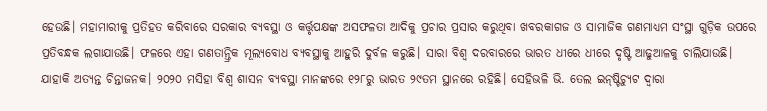ହେଉଛି। ମହାମାରୀକୁ ପ୍ରତିହତ କରିବାରେ ସରକାର ବ୍ୟବସ୍ଥା ଓ କର୍ତ୍ତୃପକ୍ଷଙ୍କ ଅସଫଳତା ଆଦିକୁ ପ୍ରଚାର ପ୍ରସାର କରୁଥିବା ଖବରକାଗଜ ଓ ସାମାଜିକ ଗଣମାଧ୍ୟମ ସଂସ୍ଥା ଗୁଡ଼ିକ ଉପରେ ପ୍ରତିବନ୍ଧକ ଲଗାଯାଉଛି। ଫଳରେ ଏହା ଗଣତାନ୍ତ୍ରିକ ମୂଲ୍ୟବୋଧ ବ୍ୟବସ୍ଥାକୁ ଆହୁରି ଦୁର୍ବଳ କରୁଛି। ସାରା ବିଶ୍ୱ ଦରବାରରେ ଭାରତ ଧୀରେ ଧୀରେ ଦୃଷ୍ଟି ଆଢୁଆଳକୁ ଚାଲିଯାଉଛି। ଯାହାକି ଅତ୍ୟନ୍ତ ଚିନ୍ତାଜନକ। ୨୦୨୦ ମସିହା ବିଶ୍ୱ ଶାସନ ବ୍ୟବସ୍ଥା ମାନଙ୍କରେ ୧୨୮ରୁ ଭାରତ ୨୯ତମ ସ୍ଥାନରେ ରହିଛି। ସେହିଭଳି ଭି. ତେଲ ଇନ୍‌ଷ୍ଟିଚ୍ୟୁଟ ଦ୍ୱାରା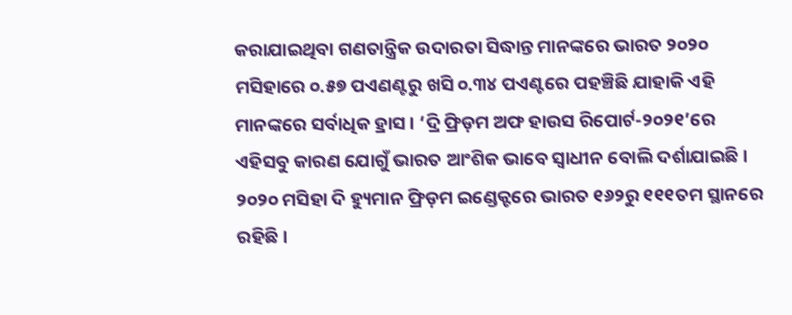କରାଯାଇଥିବା ଗଣତାନ୍ତ୍ରିକ ଉଦାରତା ସିଦ୍ଧାନ୍ତ ମାନଙ୍କରେ ଭାରତ ୨୦୨୦ ମସିହାରେ ୦.୫୭ ପଏଣଣ୍ଟରୁ ଖସି ୦.୩୪ ପଏଣ୍ଟରେ ପହଞ୍ଚିଛି ଯାହାକି ଏହି ମାନଙ୍କରେ ସର୍ବାଧିକ ହ୍ରାସ। ‘ଦ୍ରି ଫ୍ରିଡ଼ମ ଅଫ ହାଉସ ରିପୋର୍ଟ-୨୦୨୧’ରେ ଏହିସବୁ କାରଣ ଯୋଗୁଁ ଭାରତ ଆଂଶିକ ଭାବେ ସ୍ୱାଧୀନ ବୋଲି ଦର୍ଶାଯାଇଛି। ୨୦୨୦ ମସିହା ଦି ହ୍ୟୁମାନ ଫ୍ରିଡ଼ମ ଇଣ୍ଡେକ୍ଟରେ ଭାରତ ୧୬୨ରୁ ୧୧୧ତମ ସ୍ଥାନରେ ରହିଛି।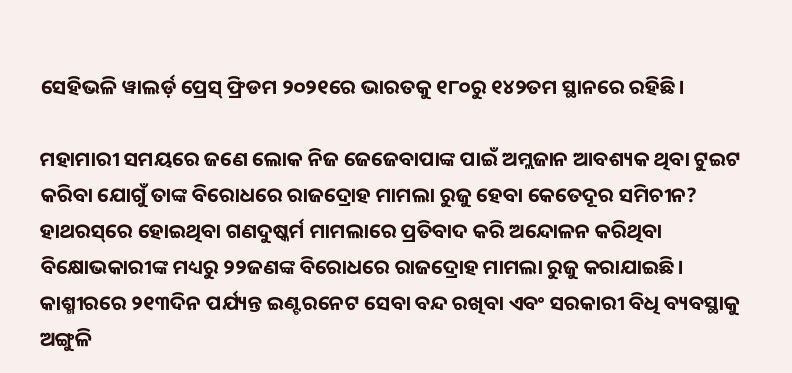ସେହିଭଳି ୱାଲର୍ଡ଼ ପ୍ରେସ୍ ଫ୍ରିଡମ ୨୦୨୧ରେ ଭାରତକୁ ୧୮୦ରୁ ୧୪୨ତମ ସ୍ଥାନରେ ରହିଛି।

ମହାମାରୀ ସମୟରେ ଜଣେ ଲୋକ ନିଜ ଜେଜେବାପାଙ୍କ ପାଇଁ ଅମ୍ଲଜାନ ଆବଶ୍ୟକ ଥିବା ଟୁଇଟ କରିବା ଯୋଗୁଁ ତାଙ୍କ ବିରୋଧରେ ରାଜଦ୍ରୋହ ମାମଲା ରୁଜୁ ହେବା କେତେଦୂର ସମିଚୀନ? ହାଥରସ୍‌ରେ ହୋଇଥିବା ଗଣଦୁଷ୍କର୍ମ ମାମଲାରେ ପ୍ରତିବାଦ କରି ଅନ୍ଦୋଳନ କରିଥିବା ବିକ୍ଷୋଭକାରୀଙ୍କ ମଧ୍ୟରୁ ୨୨ଜଣଙ୍କ ବିରୋଧରେ ରାଜଦ୍ରୋହ ମାମଲା ରୁଜୁ କରାଯାଇଛି। କାଶ୍ମୀରରେ ୨୧୩ଦିନ ପର୍ଯ୍ୟନ୍ତ ଇଣ୍ଟରନେଟ ସେବା ବନ୍ଦ ରଖିବା ଏବଂ ସରକାରୀ ବିଧି ବ୍ୟବସ୍ଥାକୁ ଅଙ୍ଗୁଳି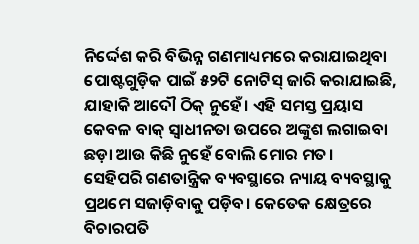ନିର୍ଦ୍ଦେଶ କରି ବିଭିନ୍ନ ଗଣମାଧ୍ୟମରେ କରାଯାଇଥିବା ପୋଷ୍ଟଗୁଡ଼ିକ ପାଇଁ ୫୨ଟି ନୋଟିସ୍ ଜାରି କରାଯାଇଛି, ଯାହାକି ଆଦୌ ଠିକ୍ ନୁହେଁ। ଏହି ସମସ୍ତ ପ୍ରୟାସ କେବଳ ବାକ୍ ସ୍ୱାଧୀନତା ଉପରେ ଅଙ୍କୁଶ ଲଗାଇବା ଛଡ଼ା ଆଉ କିଛି ନୁହେଁ ବୋଲି ମୋର ମତ।
ସେହିପରି ଗଣତାନ୍ତ୍ରିକ ବ୍ୟବସ୍ଥାରେ ନ୍ୟାୟ ବ୍ୟବସ୍ଥାକୁ ପ୍ରଥମେ ସଜାଡ଼ିବାକୁ ପଡ଼ିବ। କେତେକ କ୍ଷେତ୍ରରେ ବିଚାରପତି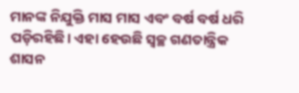ମାନଙ୍କ ନିଯୁକ୍ତି ମାସ ମାସ ଏବଂ ବର୍ଷ ବର୍ଷ ଧରି ପଡ଼ିରହିଛି। ଏହା ହେଉଛି ସ୍ୱଚ୍ଛ ଗଣତାନ୍ତ୍ରିକ ଶାସନ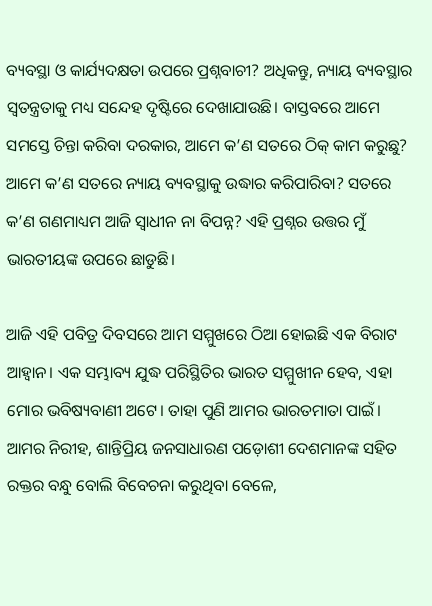ବ୍ୟବସ୍ଥା ଓ କାର୍ଯ୍ୟଦକ୍ଷତା ଉପରେ ପ୍ରଶ୍ନବାଚୀ? ଅଧିକନ୍ତୁ, ନ୍ୟାୟ ବ୍ୟବସ୍ଥାର ସ୍ୱତନ୍ତ୍ରତାକୁ ମଧ୍ୟ ସନ୍ଦେହ ଦୃଷ୍ଟିରେ ଦେଖାଯାଉଛି। ବାସ୍ତବରେ ଆମେ ସମସ୍ତେ ଚିନ୍ତା କରିବା ଦରକାର, ଆମେ କ’ଣ ସତରେ ଠିକ୍ କାମ କରୁଛୁ? ଆମେ କ’ଣ ସତରେ ନ୍ୟାୟ ବ୍ୟବସ୍ଥାକୁ ଉଦ୍ଧାର କରିପାରିବା? ସତରେ କ’ଣ ଗଣମାଧ୍ୟମ ଆଜି ସ୍ୱାଧୀନ ନା ବିପନ୍ନ? ଏହି ପ୍ରଶ୍ନର ଉତ୍ତର ମୁଁ ଭାରତୀୟଙ୍କ ଉପରେ ଛାଡୁଛି।

ଆଜି ଏହି ପବିତ୍ର ଦିବସରେ ଆମ ସମ୍ମୁଖରେ ଠିଆ ହୋଇଛି ଏକ ବିରାଟ ଆହ୍ୱାନ। ଏକ ସମ୍ଭାବ୍ୟ ଯୁଦ୍ଧ ପରିସ୍ଥିତିର ଭାରତ ସମ୍ମୁଖୀନ ହେବ, ଏହା ମୋର ଭବିଷ୍ୟବାଣୀ ଅଟେ। ତାହା ପୁଣି ଆମର ଭାରତମାତା ପାଇଁ। ଆମର ନିରୀହ, ଶାନ୍ତିପ୍ରିୟ ଜନସାଧାରଣ ପଡ଼ୋଶୀ ଦେଶମାନଙ୍କ ସହିତ ରକ୍ତର ବନ୍ଧୁ ବୋଲି ବିବେଚନା କରୁଥିବା ବେଳେ,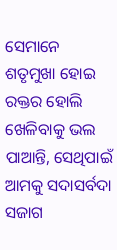ସେମାନେ ଶତୃମୁଖା ହୋଇ ରକ୍ତର ହୋଲି ଖେଳିବାକୁ ଭଲ ପାଆନ୍ତି, ସେଥିପାଇଁ ଆମକୁ ସଦାସର୍ବଦା ସଜାଗ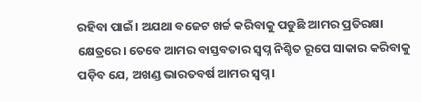ରହିବା ପାଇଁ। ଅଯଥା ବଜେଟ ଖର୍ଚ୍ଚ କରିବାକୁ ପଡୁଛି ଆମର ପ୍ରତିରକ୍ଷା କ୍ଷେତ୍ରରେ। ତେବେ ଆମର ବାସ୍ତବତାର ସ୍ୱପ୍ନ ନିଶ୍ଚିତ ରୂପେ ସାକାର କରିବାକୁ ପଡ଼ିବ ଯେ, ଅଖଣ୍ଡ ଭାରତବର୍ଷ ଆମର ସ୍ୱପ୍ନ।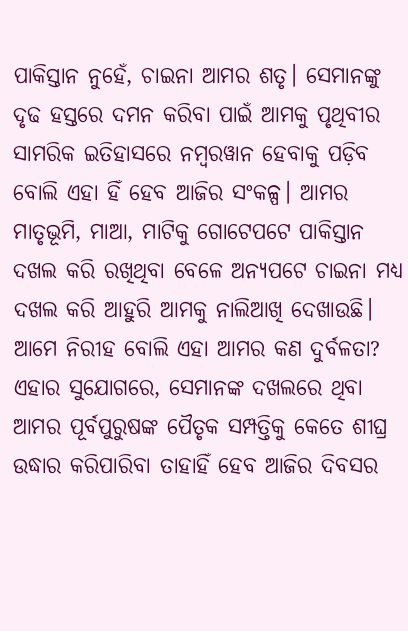ପାକିସ୍ତାନ ନୁହେଁ, ଚାଇନା ଆମର ଶତୃ। ସେମାନଙ୍କୁ ଦୃଢ ହସ୍ତରେ ଦମନ କରିବା ପାଇଁ ଆମକୁ ପୃଥିବୀର ସାମରିକ ଇତିହାସରେ ନମ୍ବରୱାନ ହେବାକୁ ପଡ଼ିବ ବୋଲି ଏହା ହିଁ ହେବ ଆଜିର ସଂକଳ୍ପ। ଆମର ମାତୃଭୂମି, ମାଆ, ମାଟିକୁ ଗୋଟେପଟେ ପାକିସ୍ତାନ ଦଖଲ କରି ରଖିଥିବା ବେଳେ ଅନ୍ୟପଟେ ଚାଇନା ମଧ୍ୟ ଦଖଲ କରି ଆହୁରି ଆମକୁ ନାଲିଆଖି ଦେଖାଉଛି। ଆମେ ନିରୀହ ବୋଲି ଏହା ଆମର କଣ ଦୁର୍ବଳତା? ଏହାର ସୁଯୋଗରେ, ସେମାନଙ୍କ ଦଖଲରେ ଥିବା ଆମର ପୂର୍ବପୁରୁଷଙ୍କ ପୈତୃକ ସମ୍ପତ୍ତିକୁ କେତେ ଶୀଘ୍ର ଉଦ୍ଧାର କରିପାରିବା ତାହାହିଁ ହେବ ଆଜିର ଦିବସର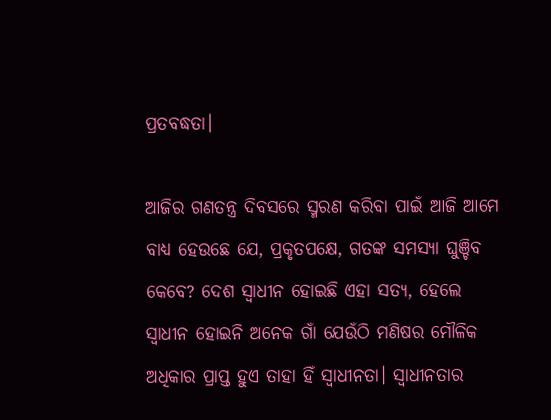ପ୍ରତବଦ୍ଧତା।

ଆଜିର ଗଣତନ୍ତ୍ର ଦିବସରେ ସ୍ମରଣ କରିବା ପାଇଁ ଆଜି ଆମେ ବାଧ୍ୟ ହେଉଛେ ଯେ, ପ୍ରକୃତପକ୍ଷେ, ଗତଙ୍କ ସମସ୍ୟା ଘୁଞ୍ଚିବ କେବେ? ଦେଶ ସ୍ୱାଧୀନ ହୋଇଛି ଏହା ସତ୍ୟ, ହେଲେ ସ୍ୱାଧୀନ ହୋଇନି ଅନେକ ଗାଁ ଯେଉଁଠି ମଣିଷର ମୌଳିକ ଅଧିକାର ପ୍ରାପ୍ତ ହୁଏ ତାହା ହିଁ ସ୍ୱାଧୀନତା। ସ୍ୱାଧୀନତାର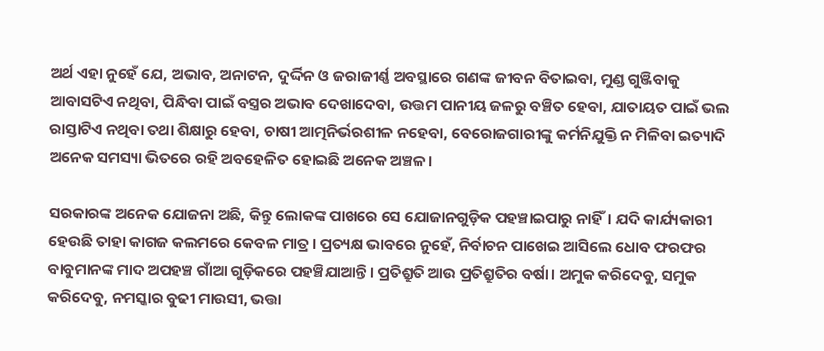ଅର୍ଥ ଏହା ନୁହେଁ ଯେ, ଅଭାବ, ଅନାଟନ, ଦୁର୍ଦ୍ଦିନ ଓ ଜରାଜୀର୍ଣ୍ଣ ଅବସ୍ଥାରେ ଗଣଙ୍କ ଜୀବନ ବିତାଇବା, ମୁଣ୍ଡ ଗୁଞ୍ଜିବାକୁ ଆବାସଟିଏ ନଥିବା, ପିନ୍ଧିବା ପାଇଁ ବସ୍ତ୍ରର ଅଭାବ ଦେଖାଦେବା, ଉତ୍ତମ ପାନୀୟ ଜଳରୁ ବଞ୍ଚିତ ହେବା, ଯାତାୟତ ପାଇଁ ଭଲ ରାସ୍ତାଟିଏ ନଥିବା ତଥା ଶିକ୍ଷାରୁ ହେବା, ଚାଷୀ ଆତ୍ମନିର୍ଭରଶୀଳ ନହେବା, ବେରୋଜଗାରୀଙ୍କୁ କର୍ମନିଯୁକ୍ତି ନ ମିଳିବା ଇତ୍ୟାଦି ଅନେକ ସମସ୍ୟା ଭିତରେ ରହି ଅବହେଳିତ ହୋଇଛି ଅନେକ ଅଞ୍ଚଳ।

ସରକାରଙ୍କ ଅନେକ ଯୋଜନା ଅଛି, କିନ୍ତୁ ଲୋକଙ୍କ ପାଖରେ ସେ ଯୋଜାନଗୁଡ଼ିକ ପହଞ୍ଚାଇପାରୁ ନାହିଁ। ଯଦି କାର୍ଯ୍ୟକାରୀ ହେଉଛି ତାହା କାଗଜ କଲମରେ କେବଳ ମାତ୍ର। ପ୍ରତ୍ୟକ୍ଷ ଭାବରେ ନୁହେଁ, ନିର୍ବାଚନ ପାଖେଇ ଆସିଲେ ଧୋବ ଫରଫର ବାବୁମାନଙ୍କ ମାଦ ଅପହଞ୍ଚ ଗାଁଆ ଗୁଡ଼ିକରେ ପହଞ୍ଚିଯାଆନ୍ତି। ପ୍ରତିଶ୍ରୁତି ଆଉ ପ୍ରତିଶ୍ରୁତିର ବର୍ଷା। ଅମୁକ କରିଦେବୁ, ସମୁକ କରିଦେବୁ, ନମସ୍କାର ବୁଢୀ ମାଉସୀ, ଭତ୍ତା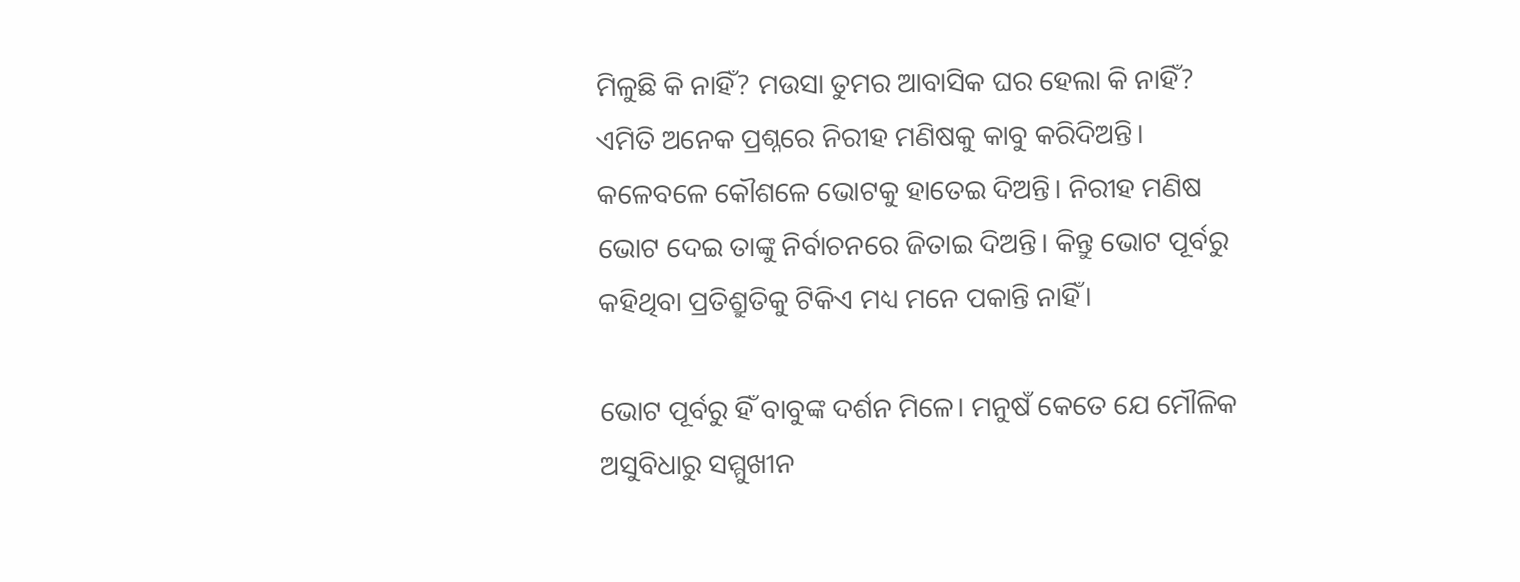ମିଳୁଛି କି ନାହିଁ? ମଉସା ତୁମର ଆବାସିକ ଘର ହେଲା କି ନାହିଁ? ଏମିତି ଅନେକ ପ୍ରଶ୍ନରେ ନିରୀହ ମଣିଷକୁ କାବୁ କରିଦିଅନ୍ତି। କଳେବଳେ କୌଶଳେ ଭୋଟକୁ ହାତେଇ ଦିଅନ୍ତି। ନିରୀହ ମଣିଷ ଭୋଟ ଦେଇ ତାଙ୍କୁ ନିର୍ବାଚନରେ ଜିତାଇ ଦିଅନ୍ତି। କିନ୍ତୁ ଭୋଟ ପୂର୍ବରୁ କହିଥିବା ପ୍ରତିଶ୍ରୁତିକୁ ଟିକିଏ ମଧ୍ୟ ମନେ ପକାନ୍ତି ନାହିଁ।

ଭୋଟ ପୂର୍ବରୁ ହିଁ ବାବୁଙ୍କ ଦର୍ଶନ ମିଳେ। ମନୁଷଁ କେତେ ଯେ ମୌଳିକ ଅସୁବିଧାରୁ ସମ୍ମୁଖୀନ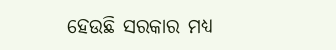ହେଉଛି ସରକାର ମଧ୍ୟ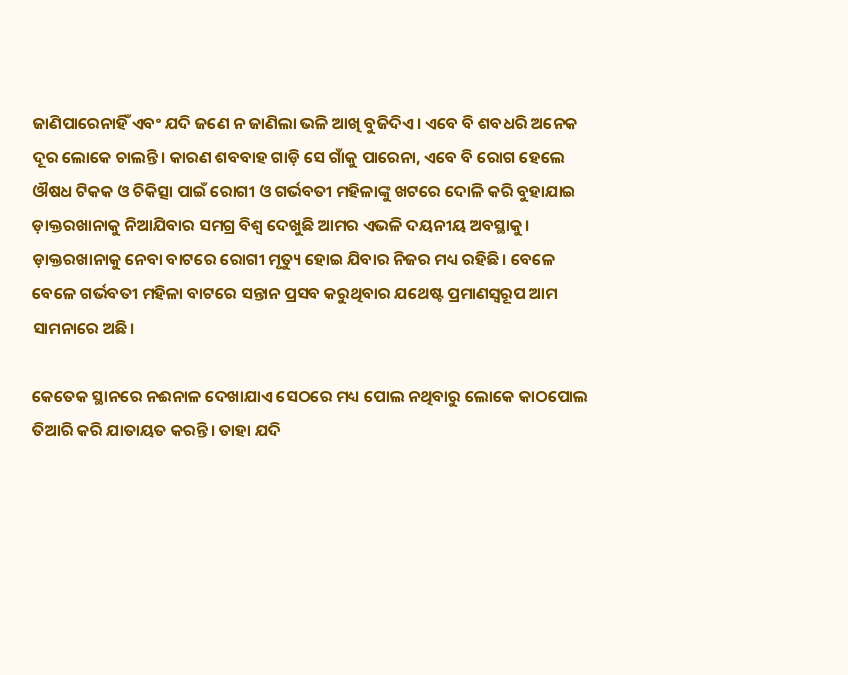ଜାଣିପାରେନାହିଁ ଏବଂ ଯଦି ଜଣେ ନ ଜାଣିଲା ଭଳି ଆଖି ବୁଜିଦିଏ। ଏବେ ବି ଶବଧରି ଅନେକ ଦୂର ଲୋକେ ଚାଲନ୍ତି। କାରଣ ଶବବାହ ଗାଡ଼ି ସେ ଗାଁକୁ ପାରେନା, ଏବେ ବି ରୋଗ ହେଲେ ଔଷଧ ଟିକକ ଓ ଚିକିତ୍ସା ପାଇଁ ରୋଗୀ ଓ ଗର୍ଭବତୀ ମହିଳାଙ୍କୁ ଖଟରେ ଦୋଳି କରି ବୁହାଯାଇ ଡ଼ାକ୍ତରଖାନାକୁ ନିଆଯିବାର ସମଗ୍ର ବିଶ୍ୱ ଦେଖୁଛି ଆମର ଏଭଳି ଦୟନୀୟ ଅବସ୍ଥାକୁ। ଡ଼ାକ୍ତରଖାନାକୁ ନେବା ବାଟରେ ରୋଗୀ ମୃତ୍ୟୁ ହୋଇ ଯିବାର ନିଜର ମଧ୍ୟ ରହିଛି। ବେଳେ ବେଳେ ଗର୍ଭବତୀ ମହିଳା ବାଟରେ ସନ୍ତାନ ପ୍ରସବ କରୁଥିବାର ଯଥେଷ୍ଟ ପ୍ରମାଣସ୍ୱରୂପ ଆମ ସାମନାରେ ଅଛି।

କେତେକ ସ୍ଥାନରେ ନଈନାଳ ଦେଖାଯାଏ ସେଠରେ ମଧ୍ୟ ପୋଲ ନଥିବାରୁ ଲୋକେ କାଠପୋଲ ତିଆରି କରି ଯାତାୟତ କରନ୍ତି। ତାହା ଯଦି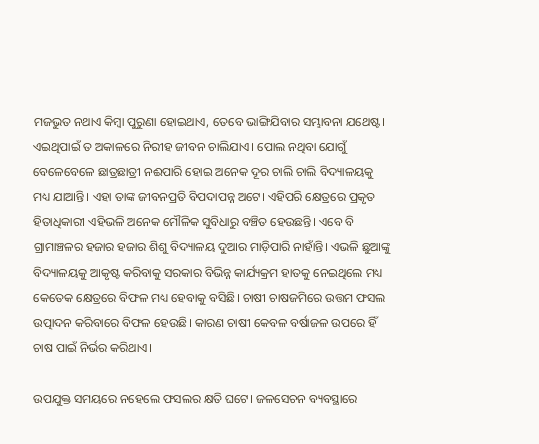ମଜଭୁତ ନଥାଏ କିମ୍ବା ପୁରୁଣା ହୋଇଥାଏ, ତେବେ ଭାଙ୍ଗିଯିବାର ସମ୍ଭାବନା ଯଥେଷ୍ଟ। ଏଇଥିପାଇଁ ତ ଅକାଳରେ ନିରୀହ ଜୀବନ ଚାଲିଯାଏ। ପୋଲ ନଥିବା ଯୋଗୁଁ ବେଳେବେଳେ ଛାତ୍ରଛାତ୍ରୀ ନଈପାରି ହୋଇ ଅନେକ ଦୂର ଚାଲି ଚାଲି ବିଦ୍ୟାଳୟକୁ ମଧ୍ୟ ଯାଆନ୍ତି। ଏହା ତାଙ୍କ ଜୀବନପ୍ରତି ବିପଦାପନ୍ନ ଅଟେ। ଏହିପରି କ୍ଷେତ୍ରରେ ପ୍ରକୃତ ହିତାଧିକାରୀ ଏହିଭଳି ଅନେକ ମୌଳିକ ସୁବିଧାରୁ ବଞ୍ଚିତ ହେଉଛନ୍ତି। ଏବେ ବି ଗ୍ରାମାଞ୍ଚଳର ହଜାର ହଜାର ଶିଶୁ ବିଦ୍ୟାଳୟ ଦୁଆର ମାଡ଼ିପାରି ନାହାଁନ୍ତି। ଏଭଳି ଛୁଆଙ୍କୁ ବିଦ୍ୟାଳୟକୁ ଆକୃଷ୍ଟ କରିବାକୁ ସରକାର ବିଭିନ୍ନ କାର୍ଯ୍ୟକ୍ରମ ହାତକୁ ନେଇଥିଲେ ମଧ୍ୟ କେତେକ କ୍ଷେତ୍ରରେ ବିଫଳ ମଧ୍ୟ ହେବାକୁ ବସିଛି। ଚାଷୀ ଚାଷଜମିରେ ଉତ୍ତମ ଫସଲ ଉତ୍ପାଦନ କରିବାରେ ବିଫଳ ହେଉଛି। କାରଣ ଚାଷୀ କେବଳ ବର୍ଷାଜଳ ଉପରେ ହିଁ ଚାଷ ପାଇଁ ନିର୍ଭର କରିଥାଏ।

ଉପଯୁକ୍ତ ସମୟରେ ନହେଲେ ଫସଲର କ୍ଷତି ଘଟେ। ଜଳସେଚନ ବ୍ୟବସ୍ଥାରେ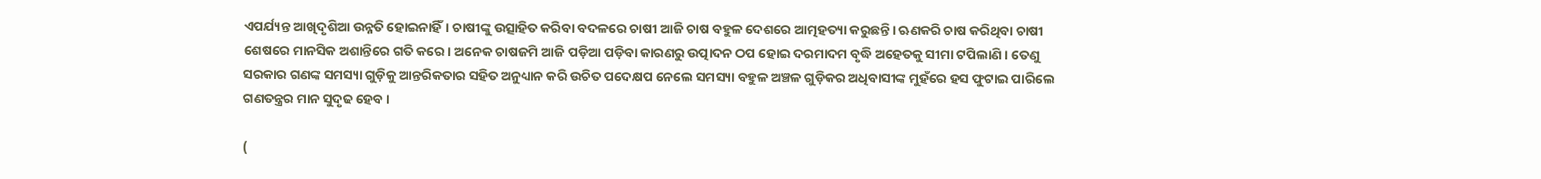ଏପର୍ଯ୍ୟନ୍ତ ଆଖିଦୃଶିଆ ଉନ୍ନତି ହୋଇନାହିଁ। ଚାଷୀଙ୍କୁ ଉତ୍ସାହିତ କରିବା ବଦଳରେ ଚାଷୀ ଆଜି ଚାଷ ବହୁଳ ଦେଶରେ ଆତ୍ମହତ୍ୟା କରୁଛନ୍ତି। ଋଣକରି ଚାଷ କରିଥିବା ଚାଷୀ ଶେଷରେ ମାନସିକ ଅଶାନ୍ତିରେ ଗତି କରେ। ଅନେକ ଚାଷଜମି ଆଜି ପଡ଼ିଆ ପଡ଼ିବା କାରଣରୁ ଉତ୍ପାଦନ ଠପ ହୋଇ ଦରମାଦମ ବୃଦ୍ଧି ଅହେତକୁ ସୀମା ଟପିଲାଣି। ତେଣୁ ସରକାର ଗଣଙ୍କ ସମସ୍ୟା ଗୁଡ଼ିକୁ ଆନ୍ତରିକତାର ସହିତ ଅନୁଧ୍ୟାନ କରି ଉଚିତ ପଦେକ୍ଷପ ନେଲେ ସମସ୍ୟା ବହୁଳ ଅଞ୍ଚଳ ଗୁଡ଼ିକର ଅଧିବାସୀଙ୍କ ମୁହଁରେ ହସ ଫୁଟାଇ ପାରିଲେ ଗଣତନ୍ତ୍ରର ମାନ ସୁଦୃଢ ହେବ।

(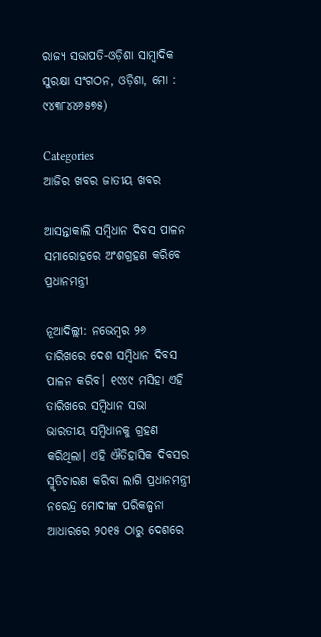ରାଜ୍ୟ ସଭାପତି-ଓଡ଼ିଶା ସାମ୍ବାଦିକ ସୁରକ୍ଷା ସଂଗଠନ, ଓଡ଼ିଶା, ମୋ : ୯୪୩୮୪୪୬୫୭୫)

Categories
ଆଜିର ଖବର ଜାତୀୟ ଖବର

ଆସନ୍ତାକାଲି ସମ୍ବିଧାନ ଦିବସ ପାଳନ ସମାରୋହରେ ଅଂଶଗ୍ରହଣ କରିବେ ପ୍ରଧାନମନ୍ତ୍ରୀ

ନୂଆଦିଲ୍ଲୀ: ନଭେମ୍ବର ୨୬ ତାରିଖରେ ଦେଶ ସମ୍ବିଧାନ ଦିବସ ପାଳନ କରିବ। ୧୯୪୯ ମସିହା ଏହି ତାରିଖରେ ସମ୍ବିଧାନ ସଭା ଭାରତୀୟ ସମ୍ବିଧାନକୁ ଗ୍ରହଣ କରିଥିଲା। ଏହି ଐତିହାସିକ ଦିବସର ସ୍ମୃତିଚାରଣ କରିବା ଲାଗି ପ୍ରଧାନମନ୍ତ୍ରୀ ନରେନ୍ଦ୍ର ମୋଦୀଙ୍କ ପରିକଳ୍ପନା ଆଧାରରେ ୨୦୧୫ ଠାରୁ ଦେଶରେ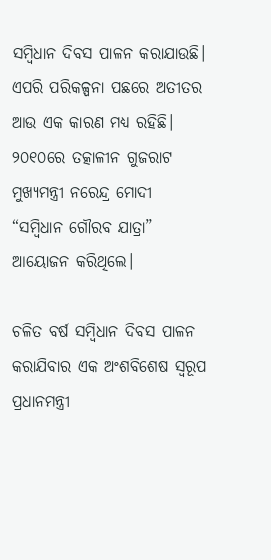ସମ୍ବିଧାନ ଦିବସ ପାଳନ କରାଯାଉଛି। ଏପରି ପରିକଳ୍ପନା ପଛରେ ଅତୀତର ଆଉ ଏକ କାରଣ ମଧ୍ୟ ରହିଛି। ୨୦୧୦ରେ ତତ୍କାଳୀନ ଗୁଜରାଟ ମୁଖ୍ୟମନ୍ତ୍ରୀ ନରେନ୍ଦ୍ର ମୋଦୀ “ସମ୍ବିଧାନ ଗୌରବ ଯାତ୍ରା” ଆୟୋଜନ କରିଥିଲେ।

ଚଳିତ ବର୍ଷ ସମ୍ବିଧାନ ଦିବସ ପାଳନ କରାଯିବାର ଏକ ଅଂଶବିଶେଷ ସ୍ୱରୂପ ପ୍ରଧାନମନ୍ତ୍ରୀ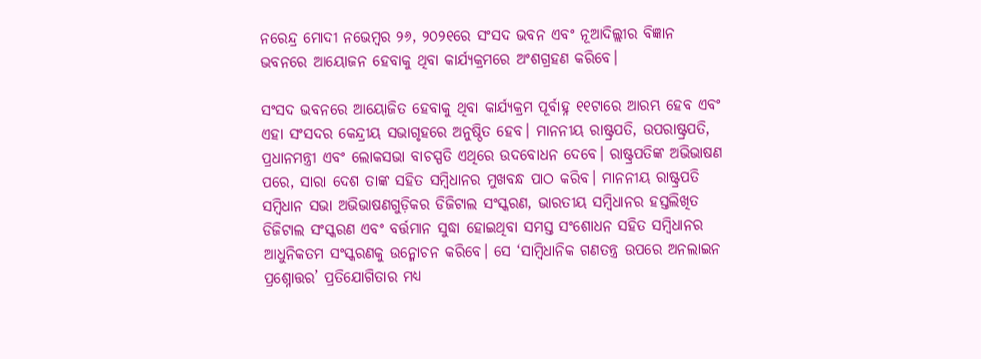ନରେନ୍ଦ୍ର ମୋଦୀ ନଭେମ୍ବର ୨୬, ୨୦୨୧ରେ ସଂସଦ ଭବନ ଏବଂ ନୂଆଦିଲ୍ଲୀର ବିଜ୍ଞାନ ଭବନରେ ଆୟୋଜନ ହେବାକୁ ଥିବା କାର୍ଯ୍ୟକ୍ରମରେ ଅଂଶଗ୍ରହଣ କରିବେ।

ସଂସଦ ଭବନରେ ଆୟୋଜିତ ହେବାକୁ ଥିବା କାର୍ଯ୍ୟକ୍ରମ ପୂର୍ବାହ୍ନ ୧୧ଟାରେ ଆରମ୍ଭ ହେବ ଏବଂ ଏହା ସଂସଦର କେନ୍ଦ୍ରୀୟ ସଭାଗୃହରେ ଅନୁଷ୍ଠିତ ହେବ। ମାନନୀୟ ରାଷ୍ଟ୍ରପତି, ଉପରାଷ୍ଟ୍ରପତି, ପ୍ରଧାନମନ୍ତ୍ରୀ ଏବଂ ଲୋକସଭା ବାଚସ୍ପତି ଏଥିରେ ଉଦବୋଧନ ଦେବେ। ରାଷ୍ଟ୍ରପତିଙ୍କ ଅଭିଭାଷଣ ପରେ, ସାରା ଦେଶ ତାଙ୍କ ସହିତ ସମ୍ବିଧାନର ମୁଖବନ୍ଧ ପାଠ କରିବ। ମାନନୀୟ ରାଷ୍ଟ୍ରପତି ସମ୍ବିଧାନ ସଭା ଅଭିଭାଷଣଗୁଡ଼ିକର ଡିଜିଟାଲ ସଂସ୍କରଣ, ଭାରତୀୟ ସମ୍ବିଧାନର ହସ୍ତଲିଖିତ ଡିଜିଟାଲ ସଂସ୍କରଣ ଏବଂ ବର୍ତ୍ତମାନ ସୁଦ୍ଧା ହୋଇଥିବା ସମସ୍ତ ସଂଶୋଧନ ସହିତ ସମ୍ବିଧାନର ଆଧୁନିକତମ ସଂସ୍କରଣକୁ ଉନ୍ମୋଚନ କରିବେ। ସେ ‘ସାମ୍ବିଧାନିକ ଗଣତନ୍ତ୍ର ଉପରେ ଅନଲାଇନ ପ୍ରଶ୍ନୋତ୍ତର’ ପ୍ରତିଯୋଗିତାର ମଧ୍ୟ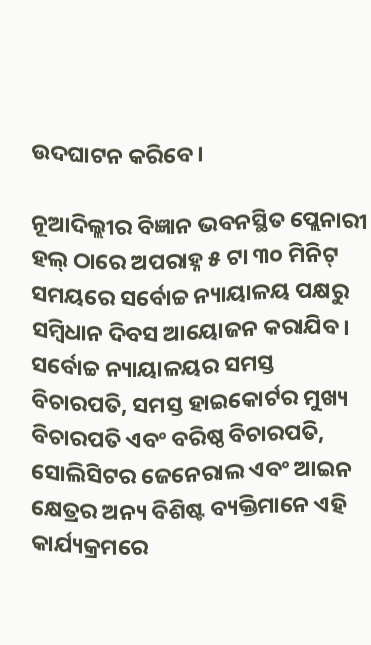ଉଦଘାଟନ କରିବେ।

ନୂଆଦିଲ୍ଲୀର ବିଜ୍ଞାନ ଭବନସ୍ଥିତ ପ୍ଲେନାରୀ ହଲ୍ ଠାରେ ଅପରାହ୍ନ ୫ ଟା ୩୦ ମିନିଟ୍ ସମୟରେ ସର୍ବୋଚ୍ଚ ନ୍ୟାୟାଳୟ ପକ୍ଷରୁ ସମ୍ବିଧାନ ଦିବସ ଆୟୋଜନ କରାଯିବ। ସର୍ବୋଚ୍ଚ ନ୍ୟାୟାଳୟର ସମସ୍ତ ବିଚାରପତି, ସମସ୍ତ ହାଇକୋର୍ଟର ମୁଖ୍ୟ ବିଚାରପତି ଏବଂ ବରିଷ୍ଠ ବିଚାରପତି, ସୋଲିସିଟର ଜେନେରାଲ ଏବଂ ଆଇନ କ୍ଷେତ୍ରର ଅନ୍ୟ ବିଶିଷ୍ଟ ବ୍ୟକ୍ତିମାନେ ଏହି କାର୍ଯ୍ୟକ୍ରମରେ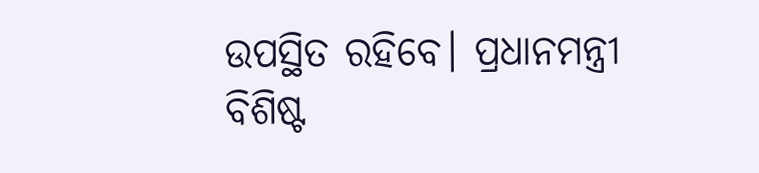ଉପସ୍ଥିତ ରହିବେ। ପ୍ରଧାନମନ୍ତ୍ରୀ ବିଶିଷ୍ଟ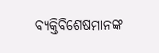ବ୍ୟକ୍ତିବିଶେଷମାନଙ୍କ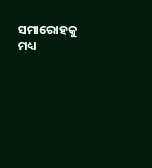ସମାରୋହକୁ ମଧ୍ୟ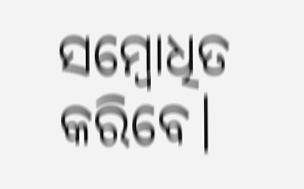ସମ୍ବୋଧିତ କରିବେ।